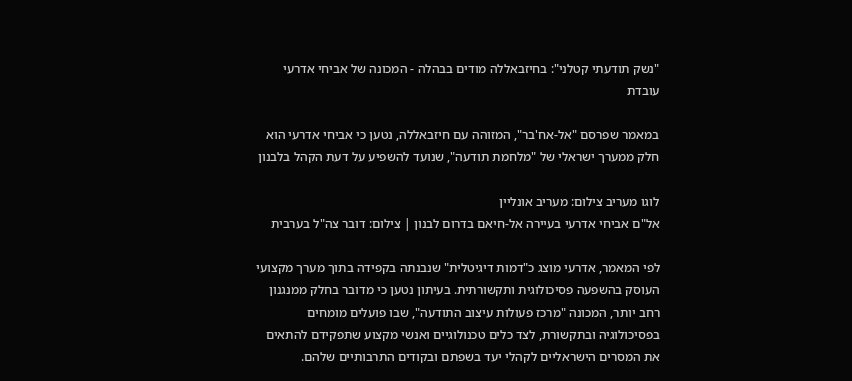"נשק תודעתי קטלני": בחיזבאללה מודים בבהלה - המכונה של אביחי אדרעי עובדת

במאמר שפרסם "אל-אח'בר", המזוהה עם חיזבאללה, נטען כי אביחי אדרעי הוא חלק ממערך ישראלי של "מלחמת תודעה", שנועד להשפיע על דעת הקהל בלבנון

לוגו מעריב צילום: מעריב אונליין
אל"ם אביחי אדרעי בעיירה אל-חיאם בדרום לבנון | צילום: דובר צה"ל בערבית

לפי המאמר, אדרעי מוצג כ"דמות דיגיטלית" שנבנתה בקפידה בתוך מערך מקצועי העוסק בהשפעה פסיכולוגית ותקשורתית. בעיתון נטען כי מדובר בחלק ממנגנון רחב יותר, המכונה "מרכז פעולות עיצוב התודעה", שבו פועלים מומחים בפסיכולוגיה ובתקשורת, לצד כלים טכנולוגיים ואנשי מקצוע שתפקידם להתאים את המסרים הישראליים לקהלי יעד בשפתם ובקודים התרבותיים שלהם.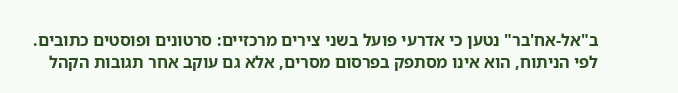ב"אל-אח'בר" נטען כי אדרעי פועל בשני צירים מרכזיים: סרטונים ופוסטים כתובים. לפי הניתוח, הוא אינו מסתפק בפרסום מסרים, אלא גם עוקב אחר תגובות הקהל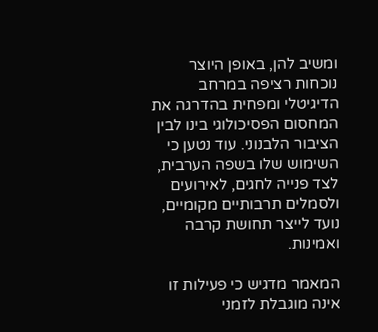ומשיב להן, באופן היוצר נוכחות רציפה במרחב הדיגיטלי ומפחית בהדרגה את המחסום הפסיכולוגי בינו לבין הציבור הלבנוני. עוד נטען כי השימוש שלו בשפה הערבית, לצד פנייה לחגים, לאירועים ולסמלים תרבותיים מקומיים, נועד לייצר תחושת קרבה ואמינות.

המאמר מדגיש כי פעילות זו אינה מוגבלת לזמני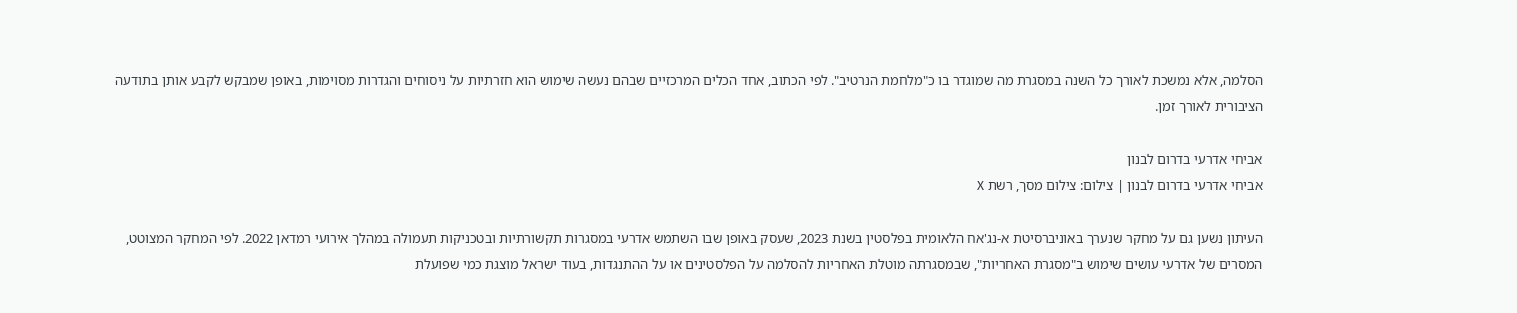הסלמה, אלא נמשכת לאורך כל השנה במסגרת מה שמוגדר בו כ"מלחמת הנרטיב". לפי הכתוב, אחד הכלים המרכזיים שבהם נעשה שימוש הוא חזרתיות על ניסוחים והגדרות מסוימות, באופן שמבקש לקבע אותן בתודעה הציבורית לאורך זמן.

אביחי אדרעי בדרום לבנון
אביחי אדרעי בדרום לבנון | צילום: צילום מסך, רשת X

העיתון נשען גם על מחקר שנערך באוניברסיטת א-נג'אח הלאומית בפלסטין בשנת 2023, שעסק באופן שבו השתמש אדרעי במסגרות תקשורתיות ובטכניקות תעמולה במהלך אירועי רמדאן 2022. לפי המחקר המצוטט, המסרים של אדרעי עושים שימוש ב"מסגרת האחריות", שבמסגרתה מוטלת האחריות להסלמה על הפלסטינים או על ההתנגדות, בעוד ישראל מוצגת כמי שפועלת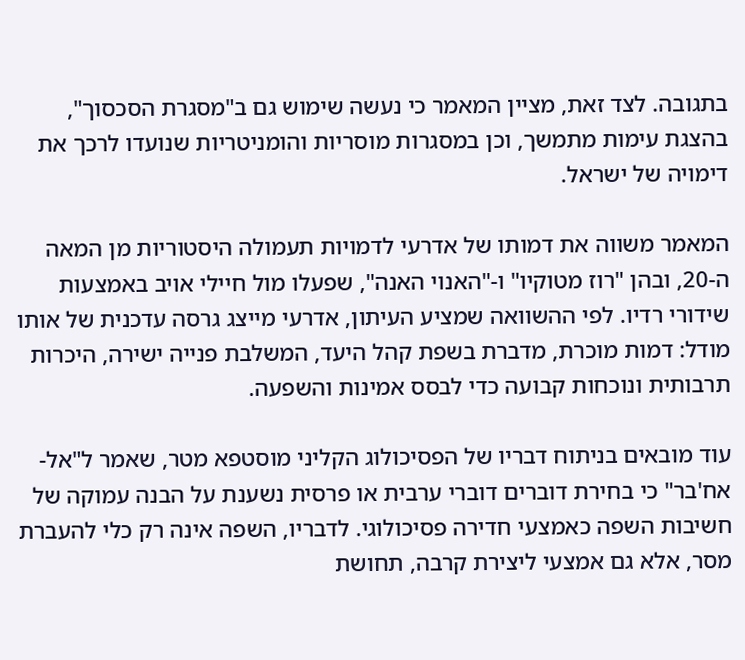בתגובה. לצד זאת, מציין המאמר כי נעשה שימוש גם ב"מסגרת הסכסוך", בהצגת עימות מתמשך, וכן במסגרות מוסריות והומניטריות שנועדו לרכך את דימויה של ישראל.

המאמר משווה את דמותו של אדרעי לדמויות תעמולה היסטוריות מן המאה ה-20, ובהן "רוז מטוקיו" ו-"האנוי האנה", שפעלו מול חיילי אויב באמצעות שידורי רדיו. לפי ההשוואה שמציע העיתון, אדרעי מייצג גרסה עדכנית של אותו מודל: דמות מוכרת, מדברת בשפת קהל היעד, המשלבת פנייה ישירה, היכרות תרבותית ונוכחות קבועה כדי לבסס אמינות והשפעה.

עוד מובאים בניתוח דבריו של הפסיכולוג הקליני מוסטפא מטר, שאמר ל"אל-אח'בר" כי בחירת דוברים דוברי ערבית או פרסית נשענת על הבנה עמוקה של חשיבות השפה כאמצעי חדירה פסיכולוגי. לדבריו, השפה אינה רק כלי להעברת מסר, אלא גם אמצעי ליצירת קרבה, תחושת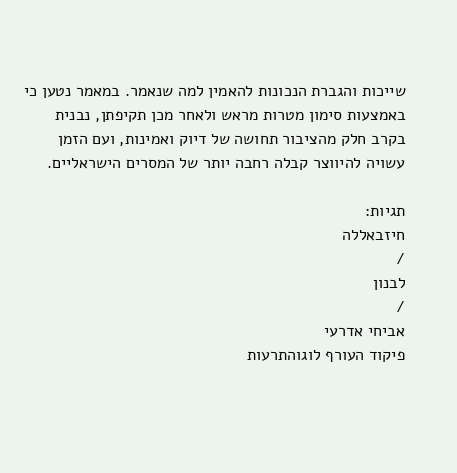שייכות והגברת הנכונות להאמין למה שנאמר. במאמר נטען כי באמצעות סימון מטרות מראש ולאחר מכן תקיפתן, נבנית בקרב חלק מהציבור תחושה של דיוק ואמינות, ועם הזמן עשויה להיווצר קבלה רחבה יותר של המסרים הישראליים.

תגיות:
חיזבאללה
/
לבנון
/
אביחי אדרעי
פיקוד העורף לוגוהתרעות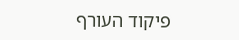פיקוד העורף